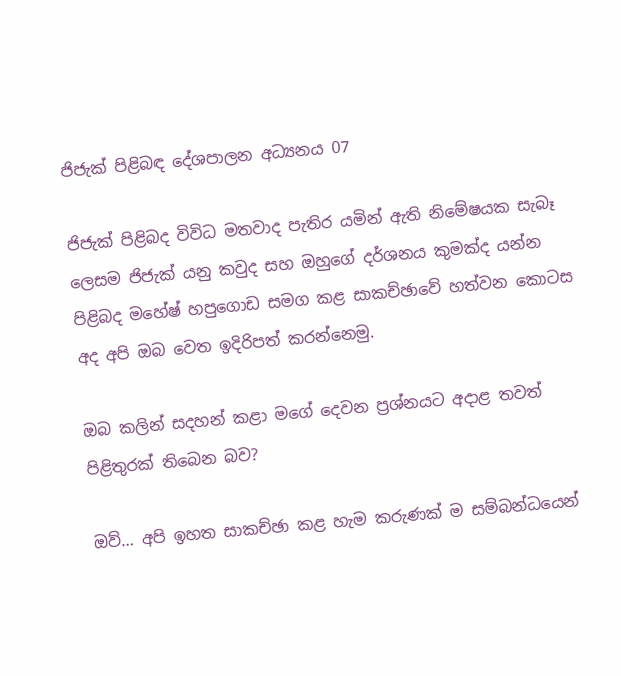ජිජැක් පිළිබඳ දේශපාලන අධ්‍යනය 07

ජිජැක් පිළිබද විවිධ මතවාද පැතිර යමින් ඇති නිමේෂයක සැබෑ ලෙසම ජිජැක් යනු කවුද සහ ඔහුගේ දර්ශනය කුමක්ද යන්න පිළිබද මහේෂ් හපුගොඩ සමග කළ සාකච්ඡාවේ හත්වන කොටස අද අපි ඔබ වෙත ඉදිරිපත් කරන්නෙමු.

ඔබ කලින් සදහන් කළා මගේ දෙවන ප්‍රශ්නයට අදාළ තවත් පිළිතුරක් තිබෙන බව?

ඔව්… අපි ඉහත සාකච්ඡා කළ හැම කරුණක් ම සම්බන්ධයෙන්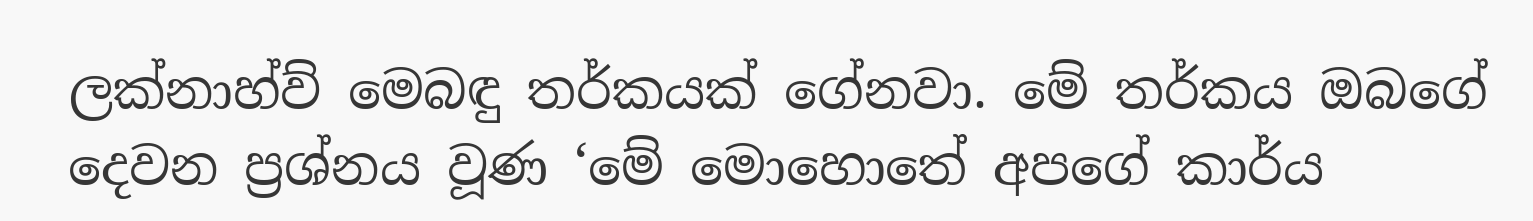ලක්නාහ්ව් මෙබඳු තර්කයක් ගේනවා. මේ තර්කය ඔබගේ දෙවන ප්‍රශ්නය වූණ ‘මේ මොහොතේ අපගේ කාර්ය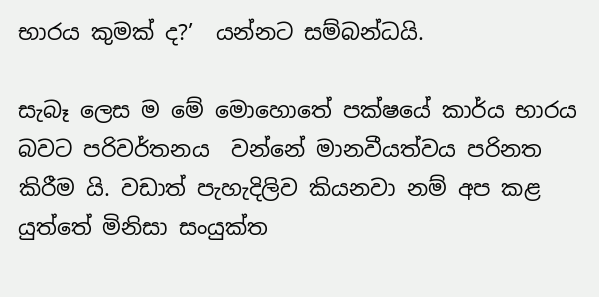භාරය කුමක් ද?’  යන්නට සම්බන්ධයි.

සැබෑ ලෙස ම මේ මොහොතේ පක්ෂයේ කාර්ය භාරය බවට පරිවර්තනය  වන්නේ මානවීයත්වය පරිනත කිරීම යි. වඩාත් පැහැදිලිව කියනවා නම් අප කළ යුත්තේ මිනිසා සංයුක්ත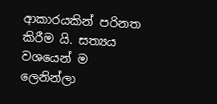ආකාරයකින් පරිනත කිරීම යි. සත්‍යය වශයෙන් ම ලෙනින්ලා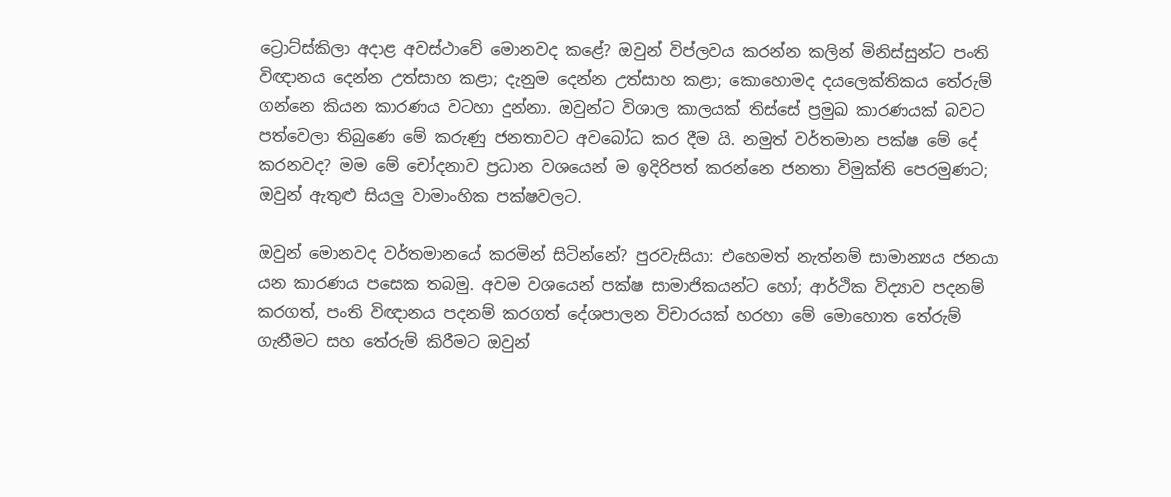ට්‍රොට්ස්කිලා අදාළ අවස්ථාවේ මොනවද කළේ? ඔවුන් විප්ලවය කරන්න කලින් මිනිස්සුන්ට පංති විඥානය දෙන්න උත්සාහ කළා; දැනුම දෙන්න උත්සාහ කළා; කොහොමද දයලෙක්තිකය තේරුම් ගන්නෙ කියන කාරණය වටහා දුන්නා. ඔවුන්ට විශාල කාලයක් තිස්සේ ප්‍රමුඛ කාරණයක් බවට පත්වෙලා තිබුණෙ මේ කරුණු ජනතාවට අවබෝධ කර දීම යි. නමුත් වර්තමාන පක්ෂ මේ දේ කරනවද? මම මේ චෝදනාව ප්‍රධාන වශයෙන් ම ඉදිරිපත් කරන්නෙ ජනතා විමුක්ති පෙරමුණට; ඔවුන් ඇතුළු සියලු වාමාංහික පක්ෂවලට.

ඔවුන් මොනවද වර්තමානයේ කරමින් සිටින්නේ? පුරවැසියා: එහෙමත් නැත්නම් සාමාන්‍යය ජනයා යන කාරණය පසෙක තබමු. අවම වශයෙන් පක්ෂ සාමාජිකයන්ට හෝ; ආර්ථික විද්‍යාව පදනම් කරගත්, පංති විඥානය පදනම් කරගත් දේශපාලන විචාරයක් හරහා මේ මොහොත තේරුම් ගැනීමට සහ තේරුම් කිරීමට ඔවුන්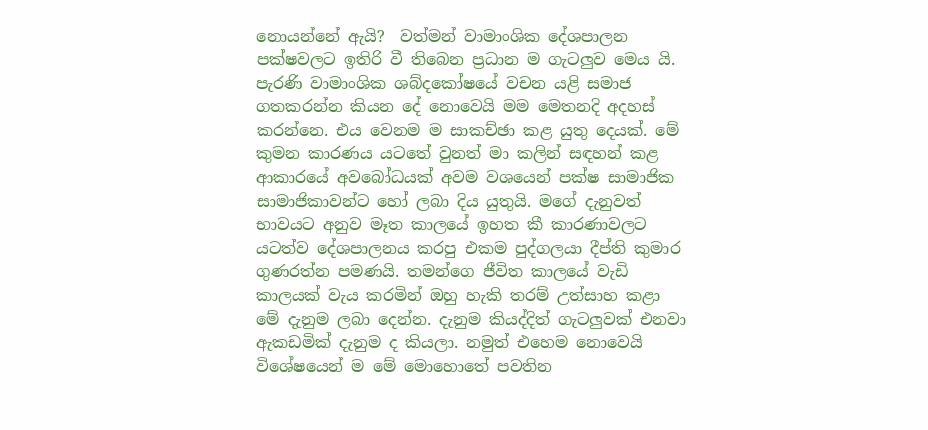නොයන්නේ ඇයි?  වත්මන් වාමාංශික දේශපාලන පක්ෂවලට ඉතිරි වී තිබෙන ප්‍රධාන ම ගැටලුව මෙය යි. පැරණි වාමාංශික ශබ්දකෝෂයේ වචන යළි සමාජ ගතකරන්න කියන දේ නොවෙයි මම මෙතනදි අදහස් කරන්නෙ. එය වෙනම ම සාකච්ඡා කළ යුතු දෙයක්. මේ කුමන කාරණය යටතේ වුනත් මා කලින් සඳහන් කළ ආකාරයේ අවබෝධයක් අවම වශයෙන් පක්ෂ සාමාජික සාමාජිකාවන්ට හෝ ලබා දිය යුතුයි. මගේ දැනුවත් භාවයට අනුව මෑත කාලයේ ඉහත කී කාරණාවලට යටත්ව දේශපාලනය කරපු එකම පුද්ගලයා දීප්ති කුමාර ගුණරත්න පමණයි. තමන්ගෙ ජීවිත කාලයේ වැඩි කාලයක් වැය කරමින් ඔහු හැකි තරම් උත්සාහ කළා මේ දැනුම ලබා දෙන්න. දැනුම කියද්දිත් ගැටලුවක් එනවා ඇකඩමික් දැනුම ද කියලා. නමුත් එහෙම නොවෙයි විශේෂයෙන් ම මේ මොහොතේ පවතින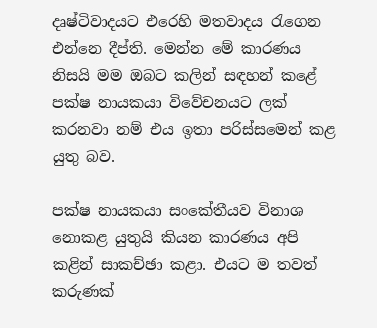දෘෂ්ටිවාදයට එරෙහි මතවාදය රැගෙන එන්නෙ දීප්ති. මෙන්න මේ කාරණය නිසයි මම ඔබට කලින් සඳහන් කළේ පක්ෂ නායකයා විවේචනයට ලක් කරනවා නම් එය ඉතා පරිස්සමෙන් කළ යුතු බව.

පක්ෂ නායකයා සංකේතීයව විනාශ නොකළ යුතුයි කියන කාරණය අපි කළින් සාකච්ඡා කළා. එයට ම තවත් කරුණක්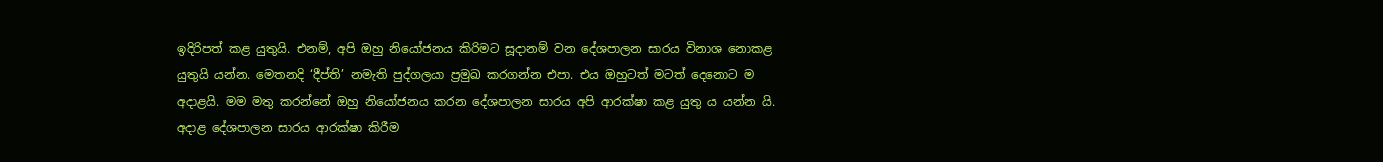ඉදිරිපත් කළ යුතුයි. එනම්, අපි ඔහු නියෝජනය කිරිමට සූදානම් වන දේශපාලන සාරය විනාශ නොකළ යුතුයි යන්න. මෙතනදි ‘දීප්ති’ නමැති පුද්ගලයා ප්‍රමුඛ කරගන්න එපා. එය ඔහුටත් මටත් දෙනොට ම අදාළයි. මම මතු කරන්නේ ඔහු නියෝජනය කරන දේශපාලන සාරය අපි ආරක්ෂා කළ යුතු ය යන්න යි. අදාළ දේශපාලන සාරය ආරක්ෂා කිරීම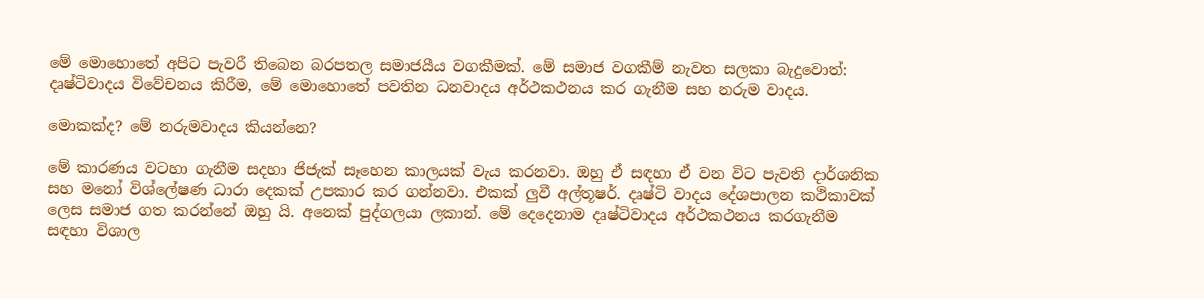මේ මොහොතේ අපිට පැවරී තිබෙන බරපතල සමාජයීය වගකීමක්. මේ සමාජ වගකීම් නැවත සලකා බැදුවොත්: දෘෂ්ටිවාදය විවේචනය කිරීම, මේ මොහොතේ පවතින ධනවාදය අර්ථකථනය කර ගැනීම සහ නරුම වාදය.

මොකක්ද? මේ නරුමවාදය කියන්නෙ?

මේ කාරණය වටහා ගැනීම සදහා ජිජැක් සෑහෙන කාලයක් වැය කරනවා. ඔහු ඒ සඳහා ඒ වන විට පැවති දාර්ශනික සහ මනෝ විශ්ලේෂණ ධාරා දෙකක් උපකාර කර ගන්නවා. එකක් ලුවී අල්තූෂර්. දෘෂ්ටි වාදය දේශපාලන කථිකාවක් ලෙස සමාජ ගත කරන්නේ ඔහු යි. අනෙක් පුද්ගලයා ලකාන්. මේ දෙදෙනාම දෘෂ්ටිවාදය අර්ථකථනය කරගැනීම සඳහා විශාල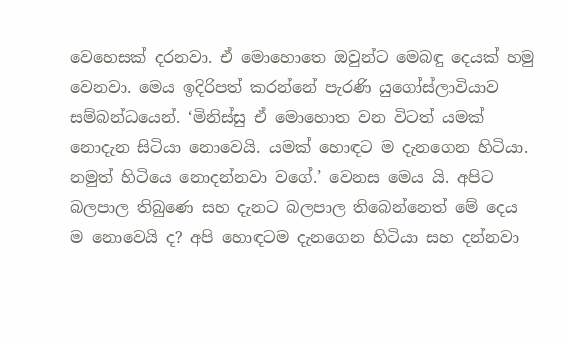වෙහෙසක් දරනවා. ඒ මොහොතෙ ඔවුන්ට මෙබඳු දෙයක් හමු වෙනවා. මෙය ඉදිරිපත් කරන්නේ පැරණි යුගෝස්ලාවියාව සම්බන්ධයෙන්. ‘මිනිස්සු ඒ මොහොත වන විටත් යමක් නොදැන සිටියා නොවෙයි. යමක් හොඳට ම දැනගෙන හිටියා. නමුත් හිටියෙ නොදන්නවා වගේ.’ වෙනස මෙය යි. අපිට බලපාල තිබුණෙ සහ දැනට බලපාල තිබෙන්නෙත් මේ දෙය ම නොවෙයි ද? අපි හොඳටම දැනගෙන හිටියා සහ දන්නවා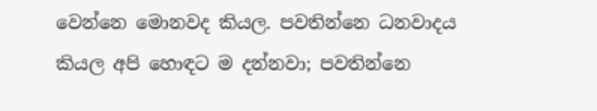වෙන්නෙ මොනවද කියල. පවතින්නෙ ධනවාදය කියල අපි හොඳට ම දන්නවා; පවතින්නෙ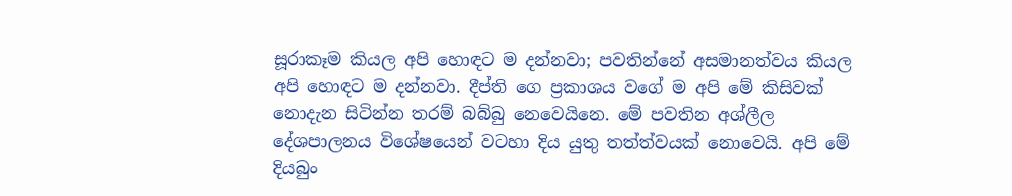සූරාකෑම කියල අපි හොඳට ම දන්නවා; පවතින්නේ අසමානත්වය කියල අපි හොඳට ම දන්නවා. දීප්ති ගෙ ප්‍රකාශය වගේ ම අපි මේ කිසිවක් නොදැන සිටින්න තරම් බබ්බු නෙවෙයිනෙ. මේ පවතින අශ්ලීල දේශපාලනය විශේෂයෙන් වටහා දිය යුතු තත්ත්වයක් නොවෙයි. අපි මේ දියබුං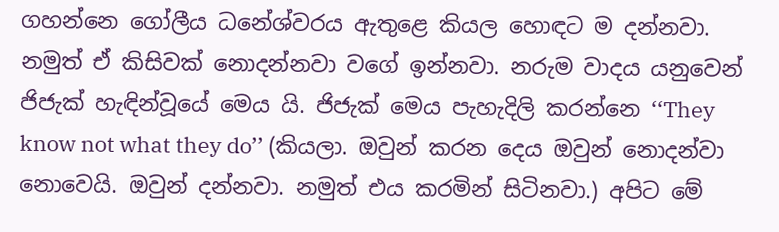ගහන්නෙ ගෝලීය ධනේශ්වරය ඇතුළෙ කියල හොඳට ම දන්නවා. නමුත් ඒ කිසිවක් නොදන්නවා වගේ ඉන්නවා. නරුම වාදය යනුවෙන් ජිජැක් හැඳින්වූයේ මෙය යි. ජිජැක් මෙය පැහැදිලි කරන්නෙ ‘‘They know not what they do’’ (කියලා. ඔවුන් කරන දෙය ඔවුන් නොදන්වා නොවෙයි. ඔවුන් දන්නවා. නමුත් එය කරමින් සිටිනවා.) අපිට මේ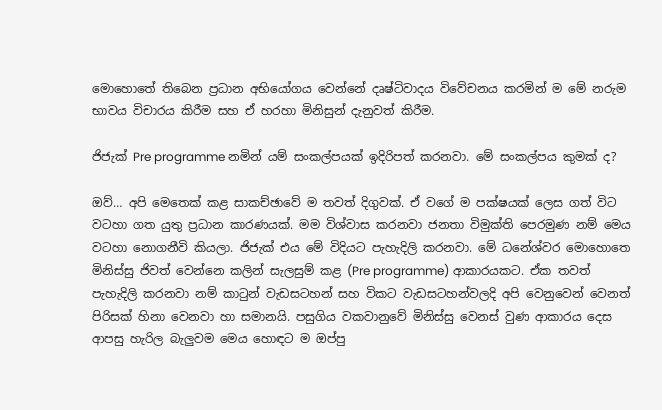මොහොතේ තිබෙන ප්‍රධාන අභියෝගය වෙන්නේ දෘෂ්ටිවාදය විවේචනය කරමින් ම මේ නරුම භාවය විචාරය කිරීම සහ ඒ හරහා මිනිසුන් දැනුවත් කිරීම.

ජිජැක් Pre programme නමින් යම් සංකල්පයක් ඉදිරිපත් කරනවා. මේ සංකල්පය කුමක් ද?

ඔව්… අපි මෙතෙක් කළ සාකච්ඡාවේ ම තවත් දිගුවක්. ඒ වගේ ම පක්ෂයක් ලෙස ගත් විට වටහා ගත යුතු ප්‍රධාන කාරණයක්. මම විශ්වාස කරනවා ජනතා විමුක්ති පෙරමුණ නම් මෙය වටහා නොගනීවි කියලා. ජිජැක් එය මේ විදියට පැහැදිලි කරනවා. මේ ධනේශ්වර මොහොතෙ මිනිස්සු ජිවත් වෙන්නෙ කලින් සැලසුම් කළ (Pre programme) ආකාරයකට. ඒක තවත් පැහැදිලි කරනවා නම් කාටුන් වැඩසටහන් සහ විකට වැඩසටහන්වලදි අපි වෙනුවෙන් වෙනත් පිරිසක් හිනා වෙනවා හා සමානයි. පසුගිය වකවානුවේ මිනිස්සු වෙනස් වුණ ආකාරය දෙස ආපසු හැරිල බැලුවම මෙය හොඳට ම ඔප්පු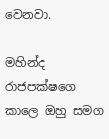වෙනවා.

මහින්ද රාජපක්ෂගෙ කාලෙ ඔහු සමග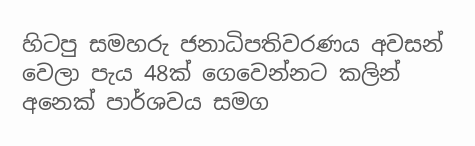හිටපු සමහරු ජනාධිපතිවරණය අවසන් වෙලා පැය 48ක් ගෙවෙන්නට කලින් අනෙක් පාර්ශවය සමග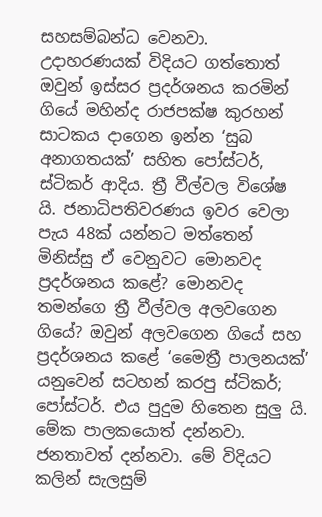සහසම්බන්ධ වෙනවා. උදාහරණයක් විදියට ගත්තොත් ඔවුන් ඉස්සර ප්‍රදර්ශනය කරමින් ගියේ මහින්ද රාජපක්ෂ කුරහන් සාටකය දාගෙන ඉන්න ‘සුබ අනාගතයක්’ සහිත පෝස්ටර්, ස්ටිකර් ආදිය. ත්‍රී වීල්වල විශේෂ යි. ජනාධිපතිවරණය ඉවර වෙලා පැය 48ක් යන්නට මත්තෙන් මිනිස්සු ඒ වෙනුවට මොනවද ප්‍රදර්ශනය කළේ? මොනවද තමන්ගෙ ත්‍රී වීල්වල අලවගෙන ගියේ? ඔවුන් අලවගෙන ගියේ සහ ප්‍රදර්ශනය කළේ ‘මෛත්‍රී පාලනයක්’ යනුවෙන් සටහන් කරපු ස්ටිකර්; පෝස්ටර්. එය පුදුම හිතෙන සුලු යි. මේක පාලකයොත් දන්නවා. ජනතාවත් දන්නවා. මේ විදියට කලින් සැලසුම්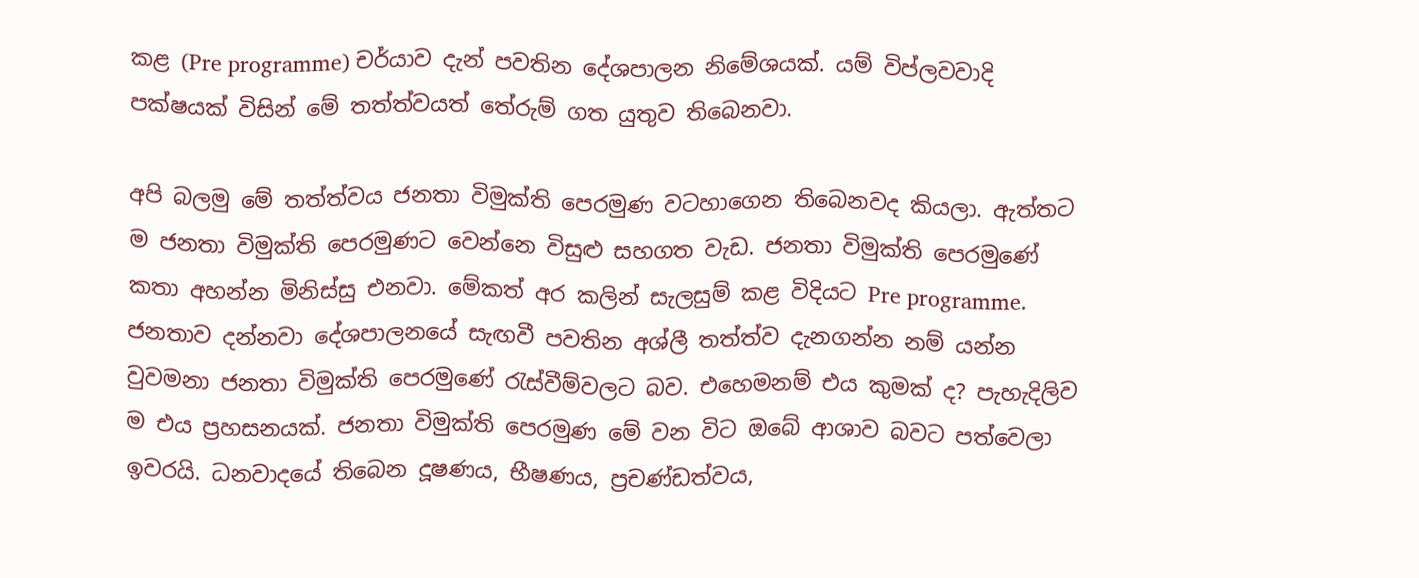කළ (Pre programme) චර්යාව දැන් පවතින දේශපාලන නිමේශයක්. යම් විප්ලවවාදි පක්ෂයක් විසින් මේ තත්ත්වයත් තේරුම් ගත යුතුව තිබෙනවා.

අපි බලමු මේ තත්ත්වය ජනතා විමුක්ති පෙරමුණ වටහාගෙන තිබෙනවද කියලා. ඇත්තට ම ජනතා විමුක්ති පෙරමුණට වෙන්නෙ විසුළු සහගත වැඩ. ජනතා විමුක්ති පෙරමුණේ කතා අහන්න මිනිස්සු එනවා. මේකත් අර කලින් සැලසුම් කළ විදියට Pre programme. ජනතාව දන්නවා දේශපාලනයේ සැඟවී පවතින අශ්ලී තත්ත්ව දැනගන්න නම් යන්න වුවමනා ජනතා විමුක්ති පෙරමුණේ රැස්වීම්වලට බව. එහෙමනම් එය කුමක් ද? පැහැදිලිව ම එය ප්‍රහසනයක්. ජනතා විමුක්ති පෙරමුණ මේ වන විට ඔබේ ආශාව බවට පත්වෙලා ඉවරයි. ධනවාදයේ තිබෙන දූෂණය, භීෂණය, ප්‍රචණ්ඩත්වය,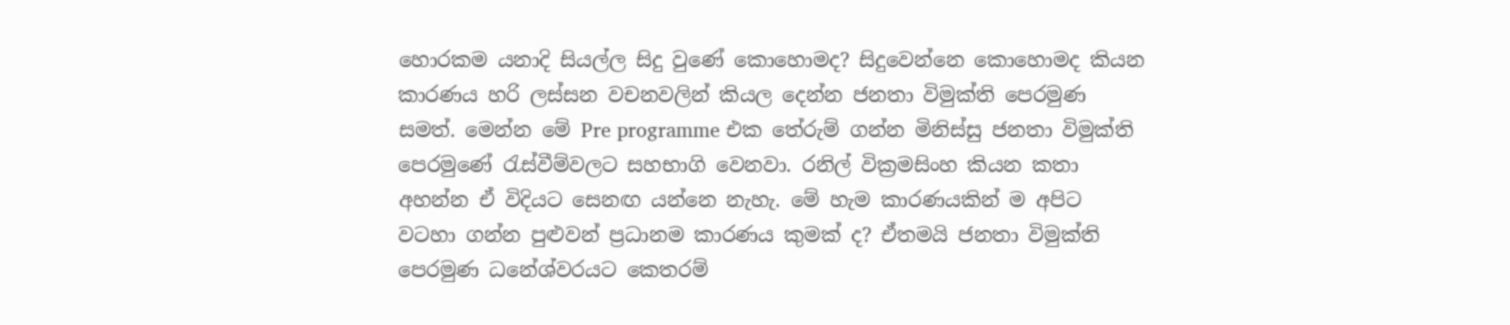හොරකම යනාදි සියල්ල සිදු වුණේ කොහොමද? සිදුවෙන්නෙ කොහොමද කියන කාරණය හරි ලස්සන වචනවලින් කියල දෙන්න ජනතා විමුක්ති පෙරමුණ සමත්. මෙන්න මේ Pre programme එක තේරුම් ගන්න මිනිස්සු ජනතා විමුක්ති පෙරමුණේ රැස්වීම්වලට සහභාගි වෙනවා. රනිල් වික්‍රමසිංහ කියන කතා අහන්න ඒ විදියට සෙනඟ යන්නෙ නැහැ. මේ හැම කාරණයකින් ම අපිට වටහා ගන්න පුළුවන් ප්‍රධානම කාරණය කුමක් ද? ඒතමයි ජනතා විමුක්ති පෙරමුණ ධනේශ්වරයට කෙතරම්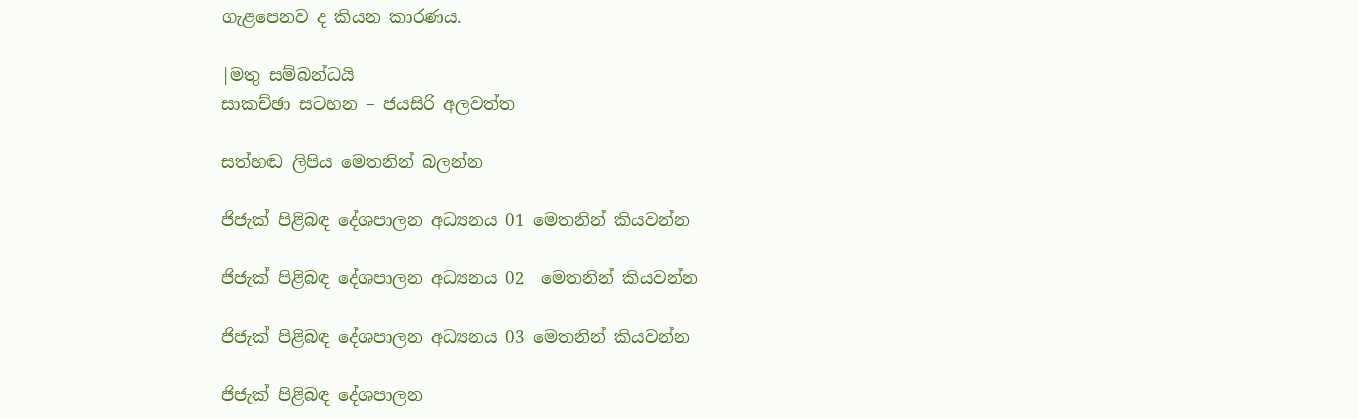ගැළපෙනව ද කියන කාරණය.

|මතු සම්බන්ධයි
සාකච්ඡා සටහන – ජයසිරි අලවත්ත

සත්හඬ ලිපිය මෙතනින් බලන්න

ජිජැක් පිළිබඳ දේශපාලන අධ්‍යනය 01 මෙතනින් කියවන්න

ජිජැක් පිළිබඳ දේශපාලන අධ්‍යනය 02  මෙතනින් කියවන්න

ජිජැක් පිළිබඳ දේශපාලන අධ්‍යනය 03 මෙතනින් කියවන්න

ජිජැක් පිළිබඳ දේශපාලන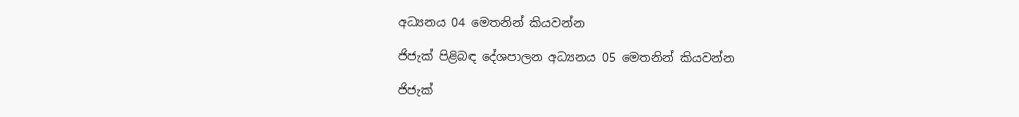අධ්‍යනය 04 මෙතනින් කියවන්න

ජිජැක් පිළිබඳ දේශපාලන අධ්‍යනය 05 මෙතනින් කියවන්න

ජිජැක්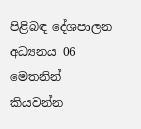පිළිබඳ දේශපාලන අධ්‍යනය 06 මෙතනින් කියවන්න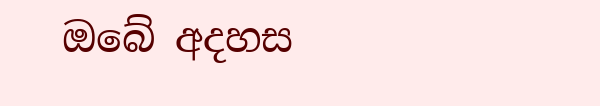ඔබේ අදහස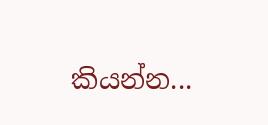කියන්න...